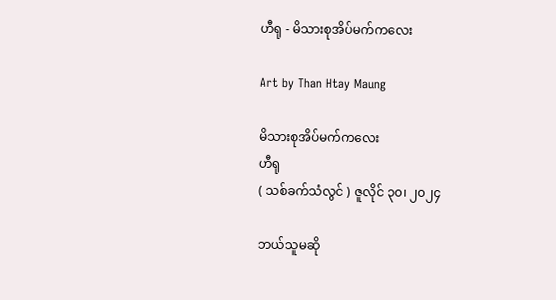ဟီရု - မိသားစုအိပ်မက်ကလေး

Art by Than Htay Maung

မိသားစုအိပ်မက်ကလေး
ဟီရု
( သစ်ခက်သံလွင် ) ဇူလိုင် ၃၀၊ ၂၀၂၄

ဘယ်သူမဆို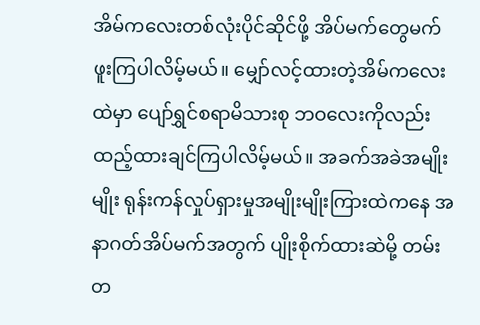အိမ်ကလေးတစ်လုံးပိုင်ဆိုင်ဖို့ အိပ်မက်တွေမက်ဖူးကြပါလိမ့်မယ်။ မျှော်လင့်ထားတဲ့အိမ်ကလေးထဲမှာ ပျော်ရွှင်စရာမိသားစု ဘဝလေးကိုလည်း ထည့်ထားချင်ကြပါလိမ့်မယ်။ အခက်အခဲအမျိုးမျိုး ရုန်းကန်လှုပ်ရှားမှုအမျိုးမျိုးကြားထဲကနေ အနာဂတ်အိပ်မက်အတွက် ပျိုးစိုက်ထားဆဲမို့ တမ်းတ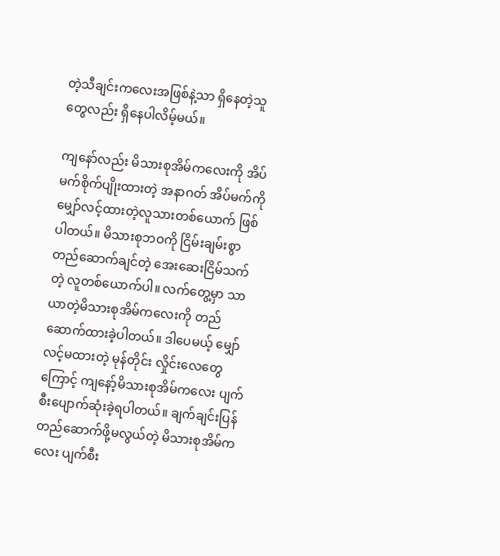တဲ့သီချင်းကလေးအဖြစ်နဲ့သာ ရှိနေတဲ့သူတွေလည်း ရှိနေပါလိမ့်မယ်။

ကျနော်လည်း မိသားစုအိမ်ကလေးကို အိပ်မက်စိုက်ပျိုးထားတဲ့ အနာဂတ် အိပ်မက်ကိုမျှော်လင့်ထားတဲ့လူသားတစ်ယောက် ဖြစ်ပါတယ်။ မိသားစုဘဝကို ငြိမ်းချမ်းစွာတည်ဆောက်ချင်တဲ့ အေးဆေးငြိမ်သက်တဲ့ လူတစ်ယောက်ပါ။ လက်တွေ့မှာ သာယာတဲ့မိသားစုအိမ်ကလေးကို တည် ဆောက်ထားခဲ့ပါတယ်။ ဒါပေမယ့် မျှော်လင့်မထားတဲ့ မုန်တိုင်း လှိုင်းလေတွေကြောင့် ကျနော့်မိသားစုအိမ်ကလေး ပျက်စီးပျောက်ဆုံးခဲ့ရပါတယ်။ ချက်ချင်းပြန်တည်ဆောက်ဖို့မလွယ်တဲ့ မိသားစုအိမ်ကလေး ပျက်စီး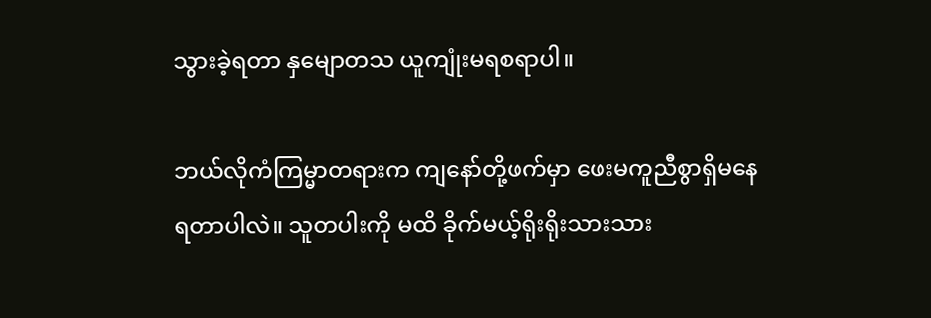သွားခဲ့ရတာ နှမျောတသ ယူကျုံးမရစရာပါ။

ဘယ်လိုကံကြမ္မာတရားက ကျနော်တို့ဖက်မှာ ဖေးမကူညီစွာရှိမနေရတာပါလဲ။ သူတပါးကို မထိ ခိုက်မယ့်ရိုးရိုးသားသား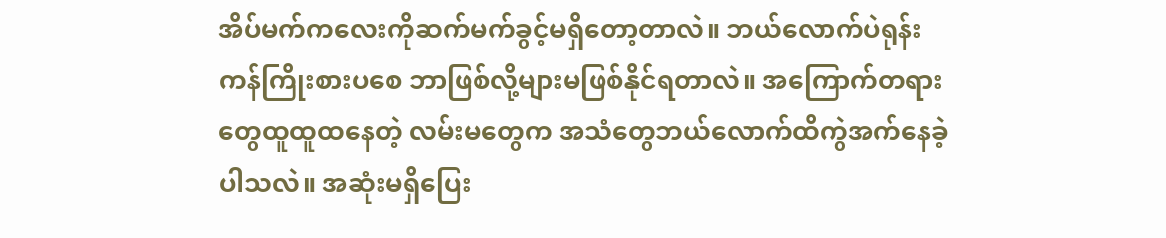အိပ်မက်ကလေးကိုဆက်မက်ခွင့်မရှိတော့တာလဲ။ ဘယ်လောက်ပဲရုန်းကန်ကြိုးစားပစေ ဘာဖြစ်လို့များမဖြစ်နိုင်ရတာလဲ။ အကြောက်တရားတွေထူထူထနေတဲ့ လမ်းမတွေက အသံတွေဘယ်လောက်ထိကွဲအက်နေခဲ့ပါသလဲ။ အဆုံးမရှိပြေး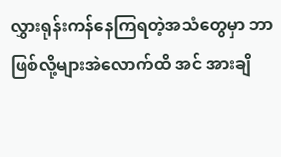လွှားရုန်းကန်နေကြရတဲ့အသံတွေမှာ ဘာဖြစ်လို့များအဲလောက်ထိ အင် အားချိ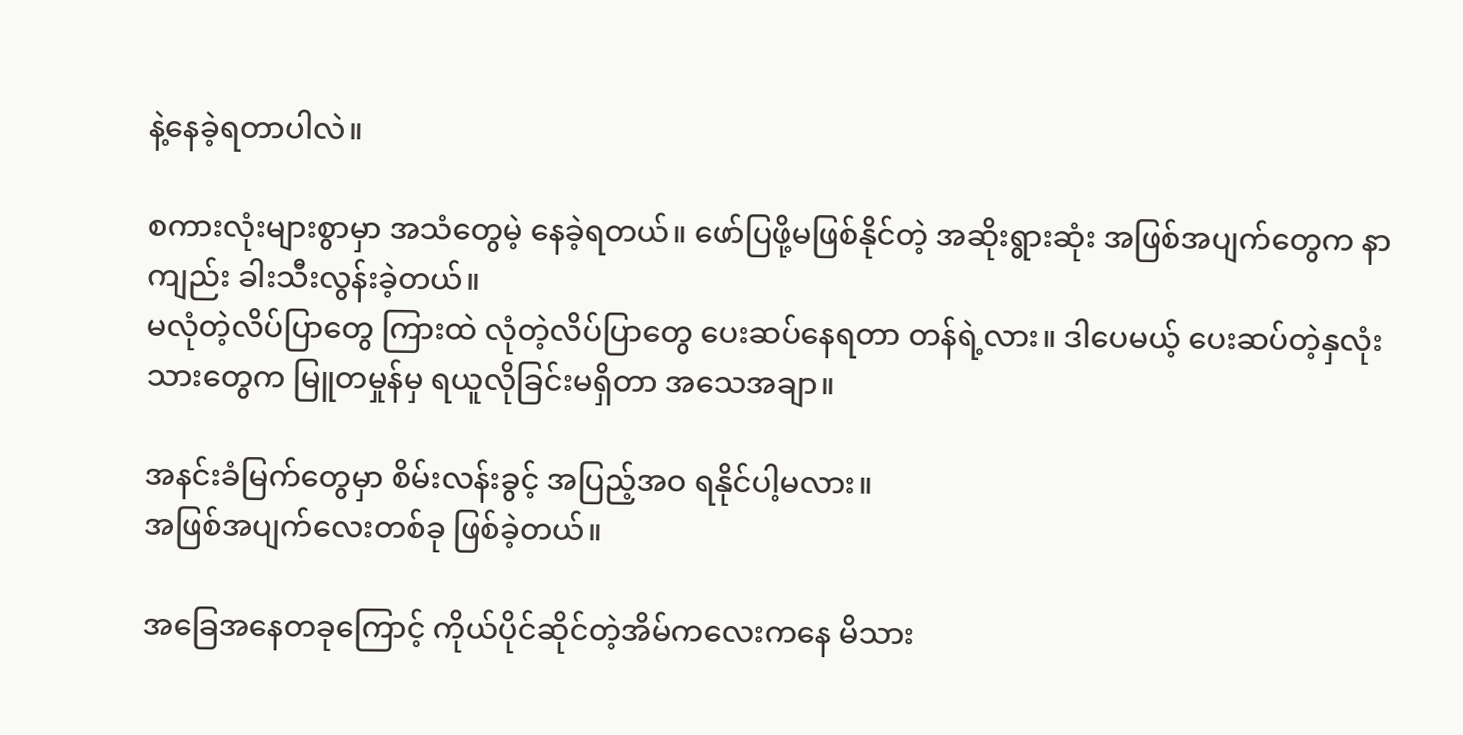နဲ့နေခဲ့ရတာပါလဲ။

စကားလုံးများစွာမှာ အသံတွေမဲ့ နေခဲ့ရတယ်။ ဖော်ပြဖို့မဖြစ်နိုင်တဲ့ အဆိုးရွားဆုံး အဖြစ်အပျက်တွေက နာကျည်း ခါးသီးလွန်းခဲ့တယ်။
မလုံတဲ့လိပ်ပြာတွေ ကြားထဲ လုံတဲ့လိပ်ပြာတွေ ပေးဆပ်နေရတာ တန်ရဲ့လား။ ဒါပေမယ့် ပေးဆပ်တဲ့နှလုံးသားတွေက မြူတမှုန်မှ ရယူလိုခြင်းမရှိတာ အသေအချာ။

အနင်းခံမြက်တွေမှာ စိမ်းလန်းခွင့် အပြည့်အဝ ရနိုင်ပါ့မလား။
အဖြစ်အပျက်လေးတစ်ခု ဖြစ်ခဲ့တယ်။

အခြေအနေတခုကြောင့် ကိုယ်ပိုင်ဆိုင်တဲ့အိမ်ကလေးကနေ မိသား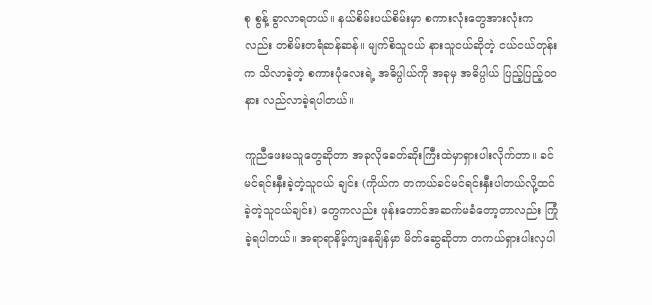စု စွန့် ခွာလာရတယ်။ နယ်စိမ်းပယ်စိမ်းမှာ စကားလုံးတွေအားလုံးကလည်း တစိမ်းတရံဆန်ဆန်။ မျက်စိသူငယ် နားသူငယ်ဆိုတဲ့ ငယ်ငယ်တုန်းက သိလာခဲ့တဲ့ စကားပုံလေးရဲ့ အဓိပ္ပါယ်ကို အခုမှ အဓိပ္ပါယ် ပြည့်ပြည့်ဝဝ နား လည်လာခဲ့ရပါတယ်။

ကူညီဖေးမသူတွေဆိုတာ အခုလိုခေတ်ဆိုးကြီးထဲမှာရှားပါးလိုက်တာ။ ခင်မင်ရင်းနှီးခဲ့တဲ့သူငယ် ချင်း (ကိုယ်က တကယ်ခင်မင်ရင်းနှီးပါတယ်လို့ထင်ခဲ့တဲ့သူငယ်ချင်း) တွေကလည်း ဖုန်းတောင်အဆက်မခံတော့တာလည်း ကြုံခဲ့ရပါတယ်။ အရာရာနိမ့်ကျနေချိန်မှာ မိတ်ဆွေဆိုတာ တကယ်ရှားပါးလှပါ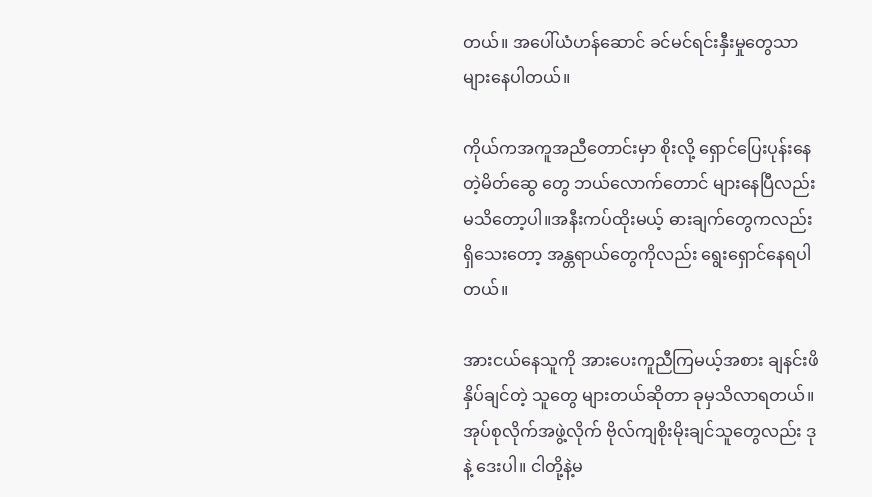တယ်။ အပေါ်ယံဟန်ဆောင် ခင်မင်ရင်းနှီးမှုတွေသာ များနေပါတယ်။

ကိုယ်ကအကူအညီတောင်းမှာ စိုးလို့ ရှောင်ပြေးပုန်းနေတဲ့မိတ်ဆွေ တွေ ဘယ်လောက်တောင် များနေပြီလည်း မသိတော့ပါ။အနီးကပ်ထိုးမယ့် ဓားချက်တွေကလည်း ရှိသေးတော့ အန္တရာယ်တွေကိုလည်း ရွေးရှောင်နေရပါတယ်။

အားငယ်နေသူကို အားပေးကူညီကြမယ့်အစား ချနင်းဖိနှိပ်ချင်တဲ့ သူတွေ များတယ်ဆိုတာ ခုမှသိလာရတယ်။ အုပ်စုလိုက်အဖွဲ့လိုက် ဗိုလ်ကျစိုးမိုးချင်သူတွေလည်း ဒုနဲ့ ဒေးပါ။ ငါတို့နဲ့မ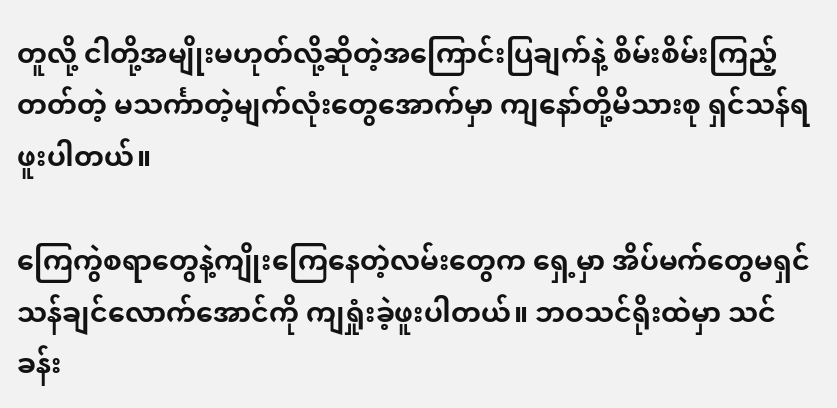တူလို့ ငါတို့အမျိုးမဟုတ်လို့ဆိုတဲ့အကြောင်းပြချက်နဲ့ စိမ်းစိမ်းကြည့်တတ်တဲ့ မသင်္ကာတဲ့မျက်လုံးတွေအောက်မှာ ကျနော်တို့မိသားစု ရှင်သန်ရဖူးပါတယ်။

ကြေကွဲစရာတွေနဲ့ကျိုးကြေနေတဲ့လမ်းတွေက ရှေ့မှာ အိပ်မက်တွေမရှင်သန်ချင်လောက်အောင်ကို ကျရှုံးခဲ့ဖူးပါတယ်။ ဘဝသင်ရိုးထဲမှာ သင်ခန်း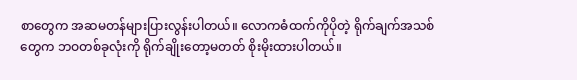စာတွေက အဆမတန်များပြားလွန်းပါတယ်။ လောကဓံထက်ကိုပိုတဲ့ ရိုက်ချက်အသစ်တွေက ဘဝတစ်ခုလုံးကို ရိုက်ချိုးတော့မတတ် စိုးမိုးထားပါတယ်။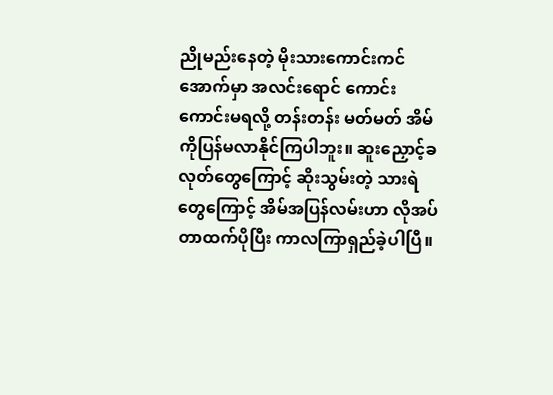ညိုမည်းနေတဲ့ မိုးသားကောင်းကင်အောက်မှာ အလင်းရောင် ကောင်း ကောင်းမရလို့ တန်းတန်း မတ်မတ် အိမ်ကိုပြန်မလာနိုင်ကြပါဘူး။ ဆူးညှောင့်ခလုတ်တွေကြောင့် ဆိုးသွမ်းတဲ့ သားရဲတွေကြောင့် အိမ်အပြန်လမ်းဟာ လိုအပ်တာထက်ပိုပြီး ကာလကြာရှည်ခဲ့ပါပြီ။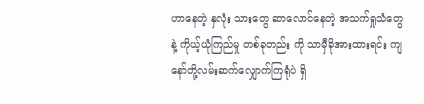ဟာနေတဲ့ နှလုံး သားတွေ ဆာလောင်နေတဲ့ အသက်ရှုသံတွေနဲ့ ကိုယ့်ယုံကြည်မှု တစ်ခုတည်း ကို သာမှီခိုအားထားရင်း ကျနော်တို့လမ်းဆက်လျှောက်ကြရုံပဲ ရှိ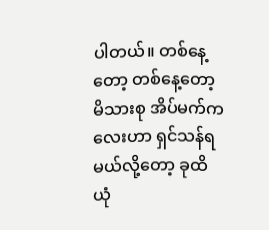ပါတယ်။ တစ်နေ့တော့ တစ်နေ့တော့ မိသားစု အိပ်မက်ကလေးဟာ ရှင်သန်ရမယ်လို့တော့ ခုထိ ယုံ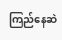ကြည်နေဆဲ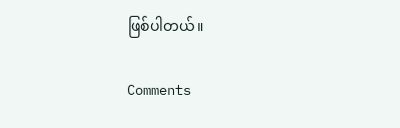ဖြစ်ပါတယ်။

Comments